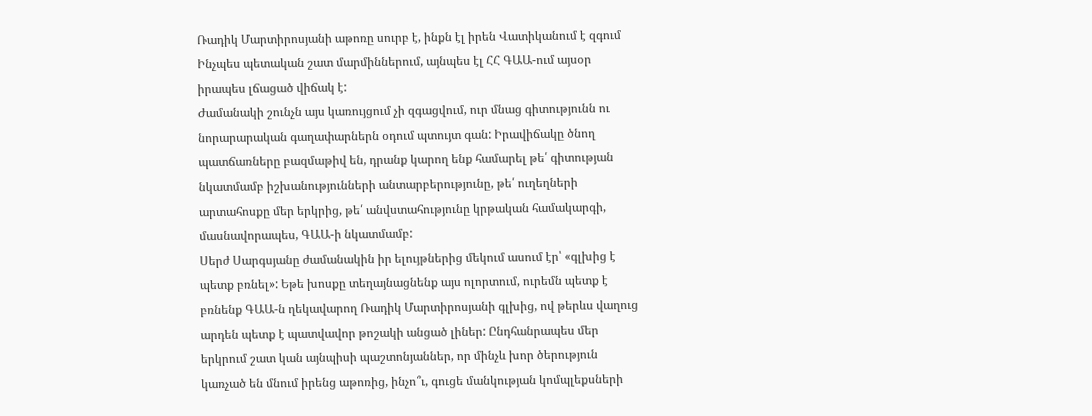Ռադիկ Մարտիրոսյանի աթոռը սուրբ է, ինքն էլ իրեն Վատիկանում է զգում
Ինչպես պետական շատ մարմիններում, այնպես էլ ՀՀ ԳԱԱ-ում այսօր իրապես լճացած վիճակ է:
Ժամանակի շունչն այս կառույցում չի զգացվում, ուր մնաց գիտությունն ու նորարարական գաղափարներն օդում պտույտ գան: Իրավիճակը ծնող պատճառները բազմաթիվ են, դրանք կարող ենք համարել թե՛ գիտության նկատմամբ իշխանությունների անտարբերությունը, թե՛ ուղեղների արտահոսքը մեր երկրից, թե՛ անվստահությունը կրթական համակարգի, մասնավորապես, ԳԱԱ-ի նկատմամբ:
Սերժ Սարգսյանը ժամանակին իր ելույթներից մեկում ասում էր՝ «գլխից է պետք բռնել»: Եթե խոսքը տեղայնացնենք այս ոլորտում, ուրեմն պետք է բռնենք ԳԱԱ-ն ղեկավարող Ռադիկ Մարտիրոսյանի գլխից, ով թերևս վաղուց արդեն պետք է պատվավոր թոշակի անցած լիներ: Ընդհանրապես մեր երկրում շատ կան այնպիսի պաշտոնյաններ, որ մինչև խոր ծերություն կառչած են մնում իրենց աթոռից, ինչո՞ւ, գուցե մանկության կոմպլեքսների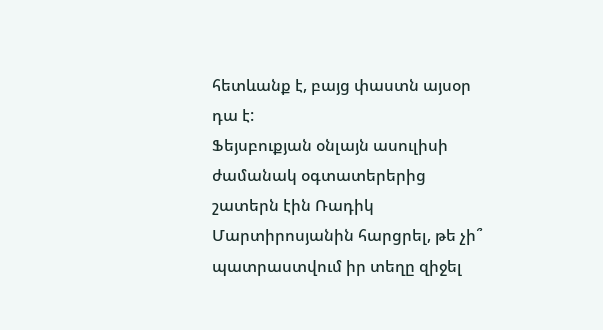հետևանք է, բայց փաստն այսօր դա է:
Ֆեյսբուքյան օնլայն ասուլիսի ժամանակ օգտատերերից շատերն էին Ռադիկ Մարտիրոսյանին հարցրել, թե չի՞ պատրաստվում իր տեղը զիջել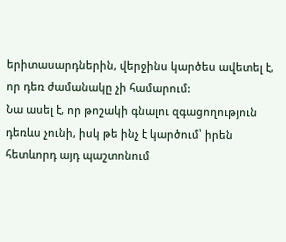երիտասարդներին, վերջինս կարծես ավետել է, որ դեռ ժամանակը չի համարում:
Նա ասել է, որ թոշակի գնալու զգացողություն դեռևս չունի, իսկ թե ինչ է կարծում՝ իրեն հետևորդ այդ պաշտոնում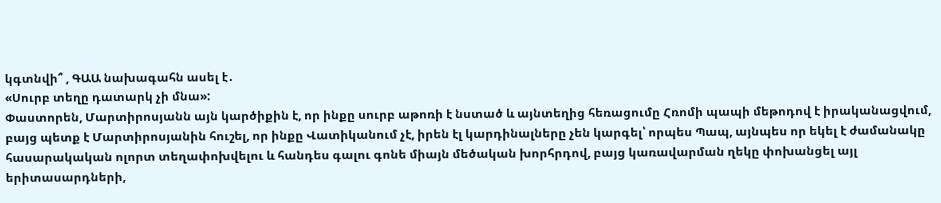կգտնվի՞ , ԳԱԱ նախագահն ասել է․
«Սուրբ տեղը դատարկ չի մնա»:
Փաստորեն, Մարտիրոսյանն այն կարծիքին է, որ ինքը սուրբ աթոռի է նստած և այնտեղից հեռացումը Հռոմի պապի մեթոդով է իրականացվում, բայց պետք է Մարտիրոսյանին հուշել, որ ինքը Վատիկանում չէ, իրեն էլ կարդինալները չեն կարգել՝ որպես Պապ, այնպես որ եկել է ժամանակը հասարակական ոլորտ տեղափոխվելու և հանդես գալու գոնե միայն մեծական խորհրդով, բայց կառավարման ղեկը փոխանցել այլ երիտասարդների,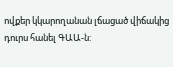ովքեր կկարողանան լճացած վիճակից դուրս հանել ԳԱԱ-ն: